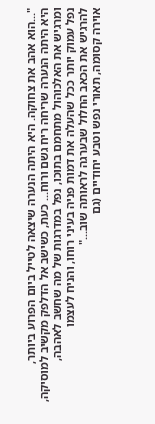"...הוא אהב את צחוקה. היא היתה הנערה שיצאה לטייל ביום הפרוע ביותר,
היא היתה הנערה שריחה ריח גשם ורוח... כעת, כשישב אל הדלפק מקשיב למוסיקה,
ומרגיש את האלכוהול מתחמם בתוכו, נפל במדרגות של מה שחשב לאהבה,
נפל עמוק יותר ככל שהעלה את דמות פניה בעיני רוחו, והניח לעצמו
להרגיש את הכאב החלול שבערגה לראותה שוב..."
אוירה קסומה, תאורי נפש וטבע יחודיים (גם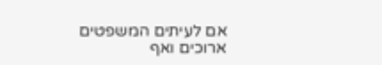אם לעיתים המשפטים ארוכים ואף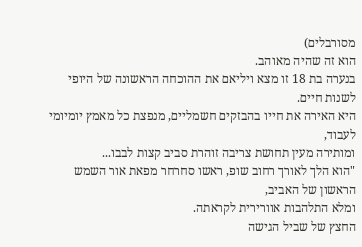מסורבלים)
הוא זה שהיה מאוהב.
בנערה בת 18 זו מצא ויליאם את ההוכחה הראשונה של היופי לשנות חיים.
היא האירה את חייו בהבזקים חשמליים, מנפצת כל מאמץ יומיומי לעבוד,
ומותירה מעין תחושת צריבה זוהרת סביב קצות לבבו...
"הוא הלך לאורך רחוב שופ, ראשו סחרחר מפאת אור השמש הראשון של האביב,
ומלא התלהבות אוורירית לקראתה.
החצץ של שביל הגישה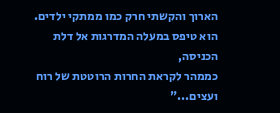הארוך והקשתי חרק כמו ממתקי ילדים.
הוא טיפס במעלה המדרגות אל דלת הכניסה,
כממהר לקראת החרות הרוטטת של רוח ועצים..."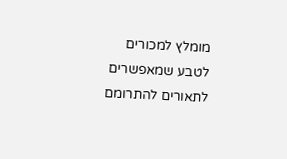מומלץ למכורים לטבע שמאפשרים לתאורים להתרומם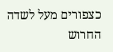כצפורים מעל לשדה החרוש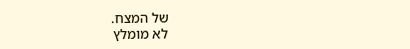של המצח.
לא מומלץ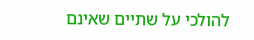להולכי על שתיים שאינם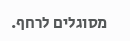מסוגלים לרחף.